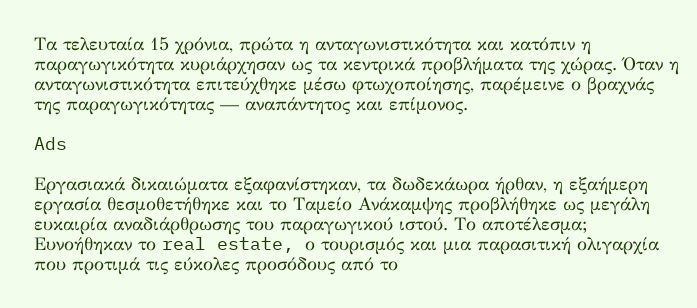Τα τελευταία 15 χρόνια, πρώτα η ανταγωνιστικότητα και κατόπιν η παραγωγικότητα κυριάρχησαν ως τα κεντρικά προβλήματα της χώρας. Όταν η ανταγωνιστικότητα επιτεύχθηκε μέσω φτωχοποίησης, παρέμεινε ο βραχνάς της παραγωγικότητας — αναπάντητος και επίμονος.

Ads

Εργασιακά δικαιώματα εξαφανίστηκαν, τα δωδεκάωρα ήρθαν, η εξαήμερη εργασία θεσμοθετήθηκε και το Ταμείο Ανάκαμψης προβλήθηκε ως μεγάλη ευκαιρία αναδιάρθρωσης του παραγωγικού ιστού. Το αποτέλεσμα; Ευνοήθηκαν το real estate, ο τουρισμός και μια παρασιτική ολιγαρχία που προτιμά τις εύκολες προσόδους από το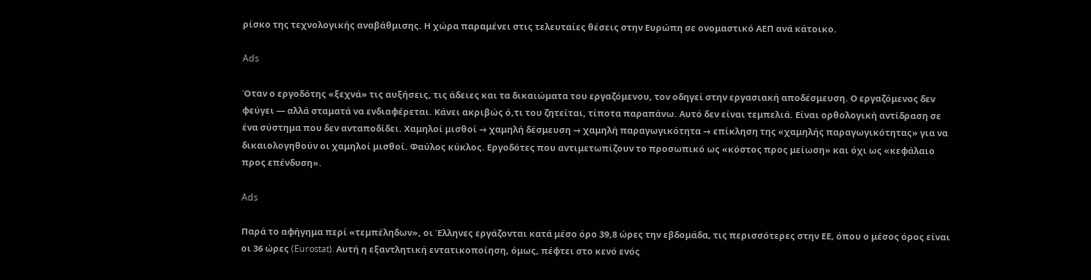ρίσκο της τεχνολογικής αναβάθμισης. Η χώρα παραμένει στις τελευταίες θέσεις στην Ευρώπη σε ονομαστικό ΑΕΠ ανά κάτοικο.

Ads

Όταν ο εργοδότης «ξεχνά» τις αυξήσεις, τις άδειες και τα δικαιώματα του εργαζόμενου, τον οδηγεί στην εργασιακή αποδέσμευση. Ο εργαζόμενος δεν φεύγει — αλλά σταματά να ενδιαφέρεται. Κάνει ακριβώς ό,τι του ζητείται, τίποτα παραπάνω. Αυτό δεν είναι τεμπελιά. Είναι ορθολογική αντίδραση σε ένα σύστημα που δεν ανταποδίδει. Χαμηλοί μισθοί → χαμηλή δέσμευση → χαμηλή παραγωγικότητα → επίκληση της «χαμηλής παραγωγικότητας» για να δικαιολογηθούν οι χαμηλοί μισθοί. Φαύλος κύκλος. Εργοδότες που αντιμετωπίζουν το προσωπικό ως «κόστος προς μείωση» και όχι ως «κεφάλαιο προς επένδυση».

Ads

Παρά το αφήγημα περί «τεμπέληδων», οι Έλληνες εργάζονται κατά μέσο όρο 39,8 ώρες την εβδομάδα, τις περισσότερες στην ΕΕ, όπου ο μέσος όρος είναι οι 36 ώρες (Eurostat). Αυτή η εξαντλητική εντατικοποίηση, όμως, πέφτει στο κενό ενός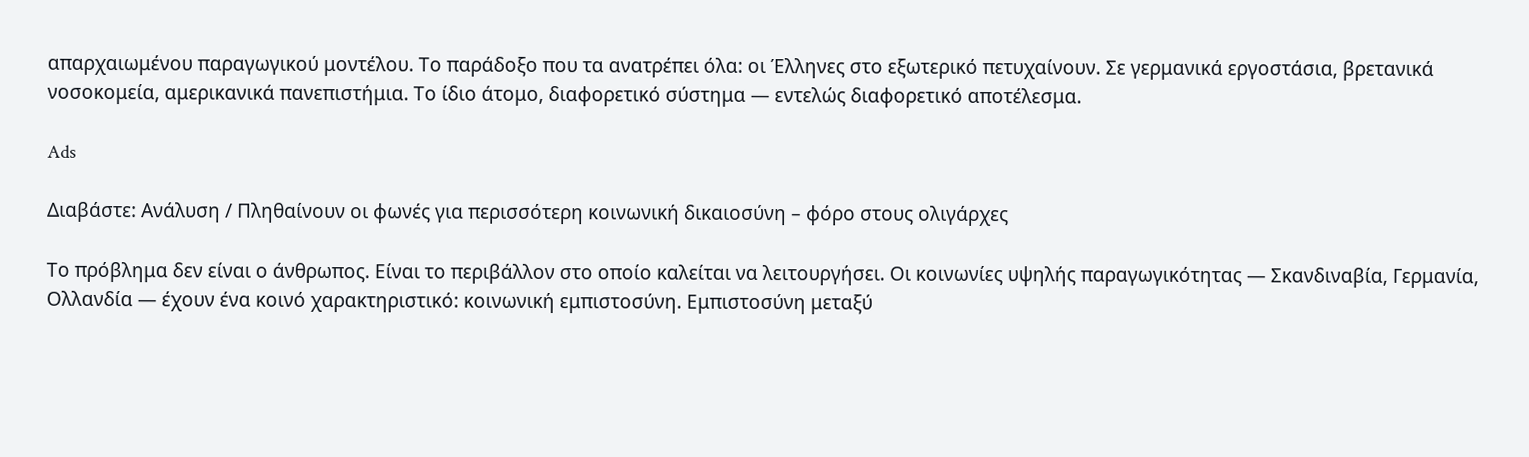απαρχαιωμένου παραγωγικού μοντέλου. Το παράδοξο που τα ανατρέπει όλα: οι Έλληνες στο εξωτερικό πετυχαίνουν. Σε γερμανικά εργοστάσια, βρετανικά νοσοκομεία, αμερικανικά πανεπιστήμια. Το ίδιο άτομο, διαφορετικό σύστημα — εντελώς διαφορετικό αποτέλεσμα.

Ads

Διαβάστε: Ανάλυση / Πληθαίνουν οι φωνές για περισσότερη κοινωνική δικαιοσύνη – φόρο στους ολιγάρχες

Το πρόβλημα δεν είναι ο άνθρωπος. Είναι το περιβάλλον στο οποίο καλείται να λειτουργήσει. Οι κοινωνίες υψηλής παραγωγικότητας — Σκανδιναβία, Γερμανία, Ολλανδία — έχουν ένα κοινό χαρακτηριστικό: κοινωνική εμπιστοσύνη. Εμπιστοσύνη μεταξύ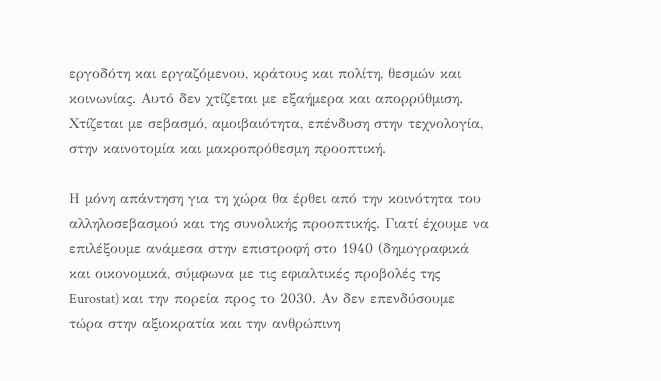εργοδότη και εργαζόμενου, κράτους και πολίτη, θεσμών και κοινωνίας. Αυτό δεν χτίζεται με εξαήμερα και απορρύθμιση. Χτίζεται με σεβασμό, αμοιβαιότητα, επένδυση στην τεχνολογία, στην καινοτομία και μακροπρόθεσμη προοπτική.

Η μόνη απάντηση για τη χώρα θα έρθει από την κοινότητα του αλληλοσεβασμού και της συνολικής προοπτικής. Γιατί έχουμε να επιλέξουμε ανάμεσα στην επιστροφή στο 1940 (δημογραφικά και οικονομικά, σύμφωνα με τις εφιαλτικές προβολές της Eurostat) και την πορεία προς το 2030. Αν δεν επενδύσουμε τώρα στην αξιοκρατία και την ανθρώπινη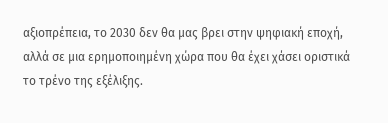αξιοπρέπεια, το 2030 δεν θα μας βρει στην ψηφιακή εποχή, αλλά σε μια ερημοποιημένη χώρα που θα έχει χάσει οριστικά το τρένο της εξέλιξης.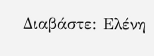Διαβάστε: Ελένη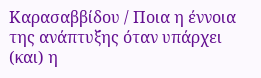Καρασαββίδου / Ποια η έννοια της ανάπτυξης όταν υπάρχει (και) η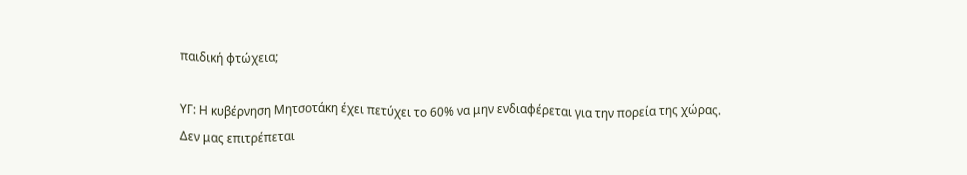παιδική φτώχεια;

ΥΓ: Η κυβέρνηση Μητσοτάκη έχει πετύχει το 60% να μην ενδιαφέρεται για την πορεία της χώρας. Δεν μας επιτρέπεται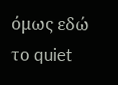όμως εδώ το quiet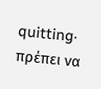quitting· πρέπει να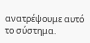ανατρέψουμε αυτό το σύστημα.